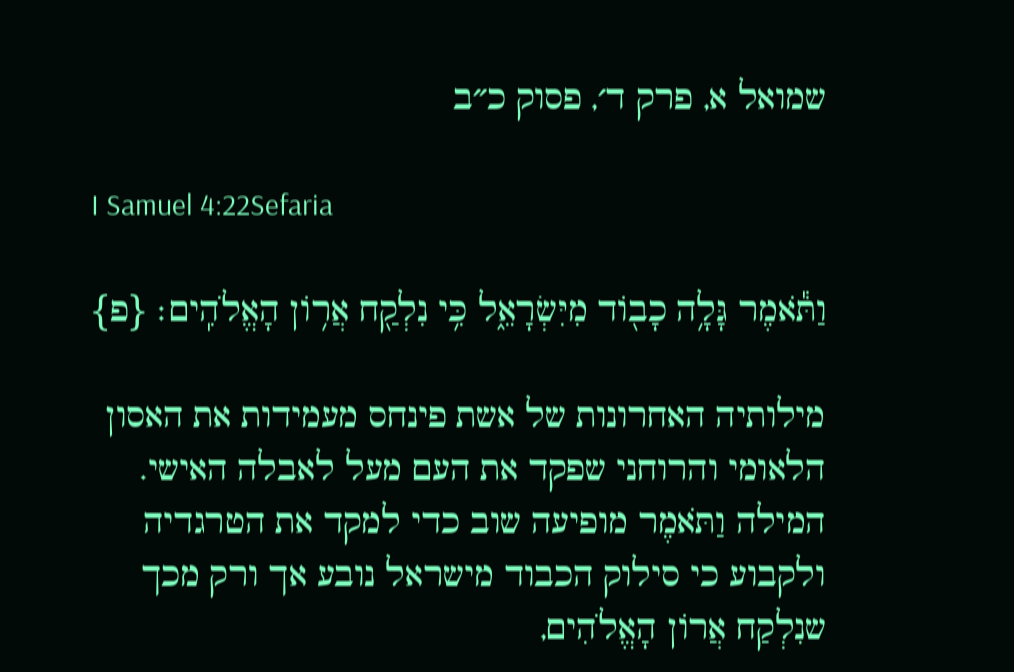שמואל א, פרק ד׳, פסוק כ״ב

I Samuel 4:22Sefaria

וַתֹּ֕אמֶר גָּלָ֥ה כָב֖וֹד מִיִּשְׂרָאֵ֑ל כִּ֥י נִלְקַ֖ח אֲר֥וֹן הָאֱלֹהִֽים׃ {פ}

מילותיה האחרונות של אשת פינחס מעמידות את האסון הלאומי והרוחני שפקד את העם מעל לאבלה האישי. המילה וַתֹּאמֶר מופיעה שוב כדי למקד את הטרגדיה ולקבוע כי סילוק הכבוד מישראל נובע אך ורק מכך שנִלְקַח אֲרוֹן הָאֱלֹהִים,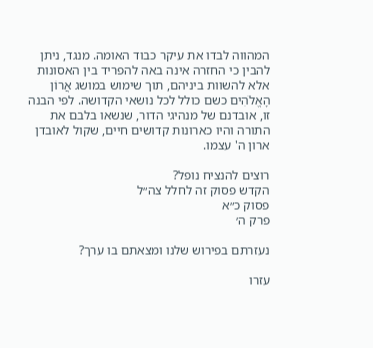המהווה לבדו את עיקר כבוד האומה. מנגד, ניתן להבין כי החזרה אינה באה להפריד בין האסונות אלא להשוות ביניהם, תוך שימוש במושג אֲרוֹן הָאֱלֹהִים כשם כולל לכל נושאי הקדושה. לפי הבנה זו, אובדנם של מנהיגי הדור, שנשאו בלבם את התורה והיו כארונות קדושים חיים, שקול לאובדן ארון ה' עצמו.

רוצים להנציח נופל?
הקדש פסוק זה לחלל צה״ל
פסוק כ״א
פרק ה׳

נעזרתם בפירוש שלנו ומצאתם בו ערך?

עזרו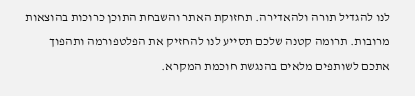לנו להגדיל תורה ולהאדירה. תחזוקת האתר והשבחת התוכן כרוכות בהוצאות מרובות. תרומה קטנה שלכם תסייע לנו להחזיק את הפלטפורמה ותהפוך אתכם לשותפים מלאים בהנגשת חוכמת המקרא.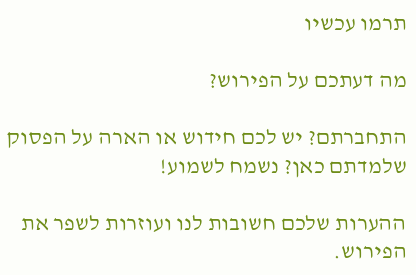תרמו עכשיו

מה דעתכם על הפירוש?

התחברתם? יש לכם חידוש או הארה על הפסוק שלמדתם כאן? נשמח לשמוע!

ההערות שלכם חשובות לנו ועוזרות לשפר את הפירוש.